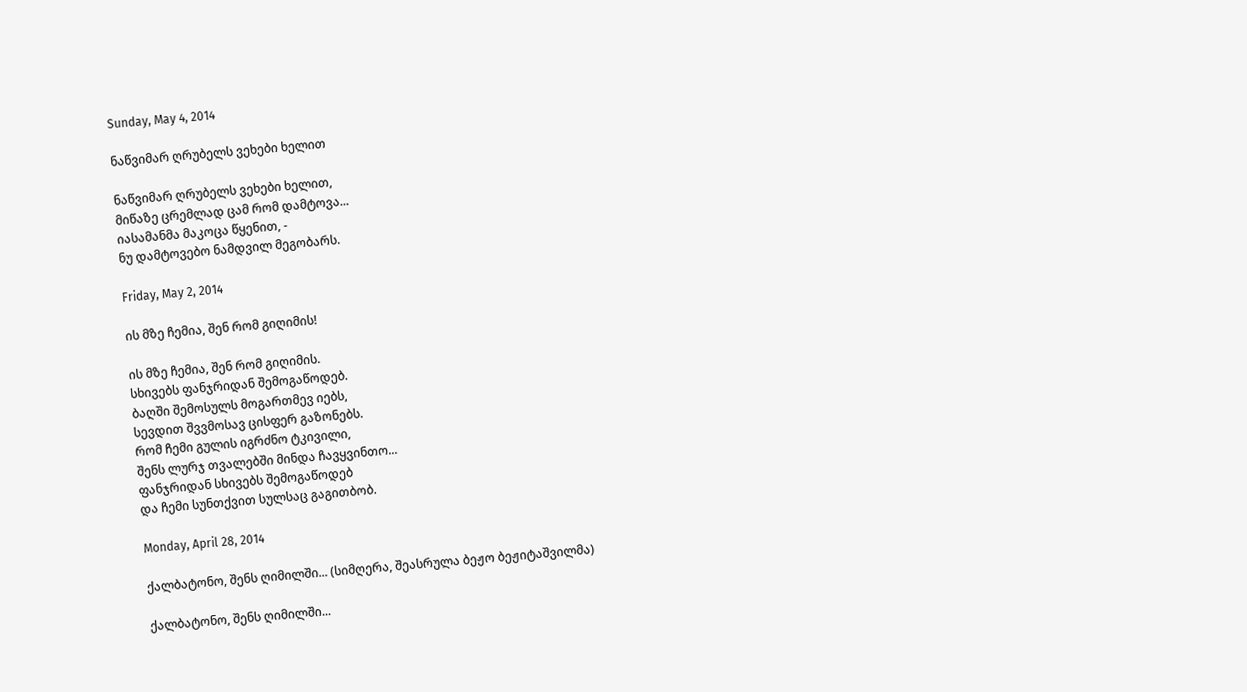Sunday, May 4, 2014

ნაწვიმარ ღრუბელს ვეხები ხელით

ნაწვიმარ ღრუბელს ვეხები ხელით,
მიწაზე ცრემლად ცამ რომ დამტოვა...
იასამანმა მაკოცა წყენით, -
ნუ დამტოვებო ნამდვილ მეგობარს.

Friday, May 2, 2014

ის მზე ჩემია, შენ რომ გიღიმის!

ის მზე ჩემია, შენ რომ გიღიმის.
სხივებს ფანჯრიდან შემოგაწოდებ.
ბაღში შემოსულს მოგართმევ იებს,
სევდით შვვმოსავ ცისფერ გაზონებს.
რომ ჩემი გულის იგრძნო ტკივილი,
შენს ლურჯ თვალებში მინდა ჩავყვინთო...
ფანჯრიდან სხივებს შემოგაწოდებ
და ჩემი სუნთქვით სულსაც გაგითბობ.

Monday, April 28, 2014

ქალბატონო, შენს ღიმილში... (სიმღერა, შეასრულა ბეჟო ბეჟიტაშვილმა)

ქალბატონო, შენს ღიმილში...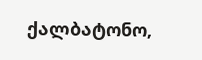ქალბატონო,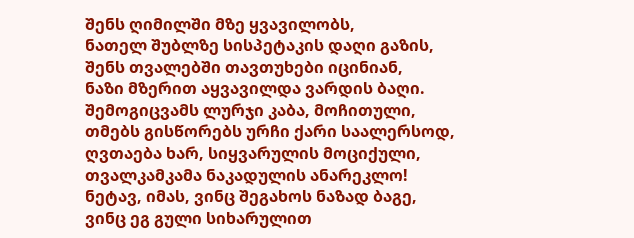შენს ღიმილში მზე ყვავილობს,
ნათელ შუბლზე სისპეტაკის დაღი გაზის,
შენს თვალებში თავთუხები იცინიან,
ნაზი მზერით აყვავილდა ვარდის ბაღი.
შემოგიცვამს ლურჯი კაბა, მოჩითული,
თმებს გისწორებს ურჩი ქარი საალერსოდ,
ღვთაება ხარ, სიყვარულის მოციქული,
თვალკამკამა ნაკადულის ანარეკლო!
ნეტავ, იმას, ვინც შეგახოს ნაზად ბაგე,
ვინც ეგ გული სიხარულით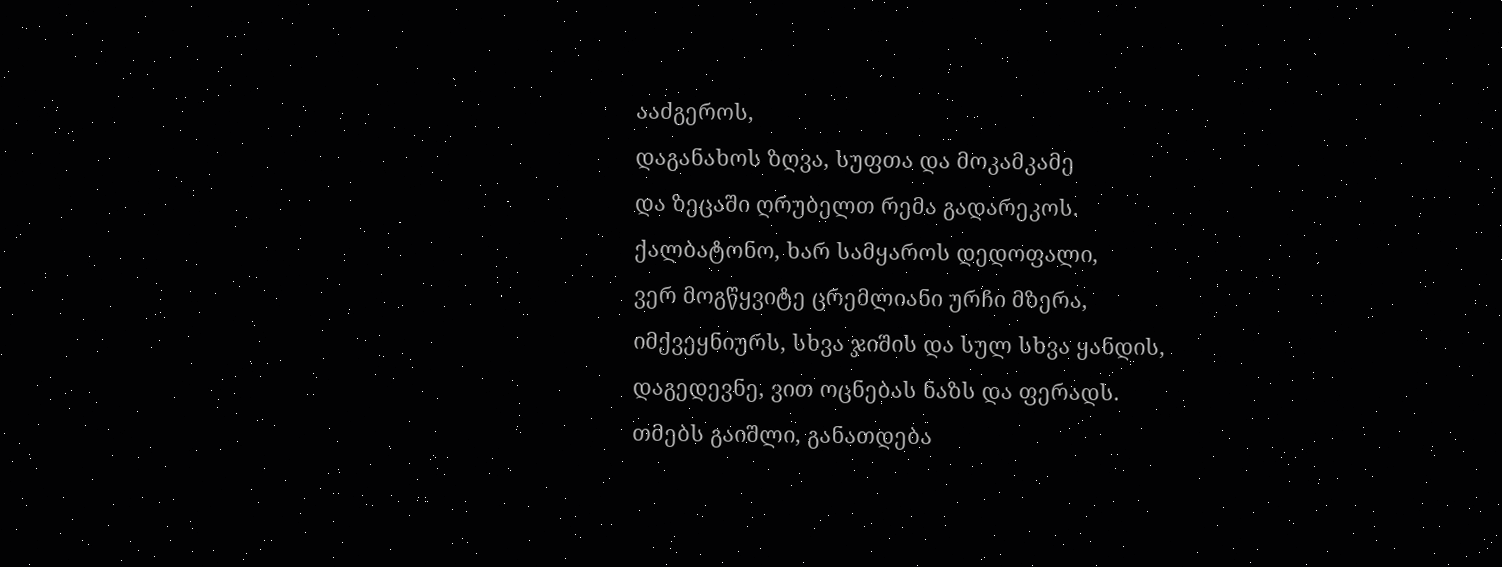ააძგეროს,
დაგანახოს ზღვა, სუფთა და მოკამკამე
და ზეცაში ღრუბელთ რემა გადარეკოს.
ქალბატონო, ხარ სამყაროს დედოფალი,
ვერ მოგწყვიტე ცრემლიანი ურჩი მზერა,
იმქვეყნიურს, სხვა ჯიშის და სულ სხვა ყანდის,
დაგედევნე, ვით ოცნებას ნაზს და ფერადს.
თმებს გაიშლი, განათდება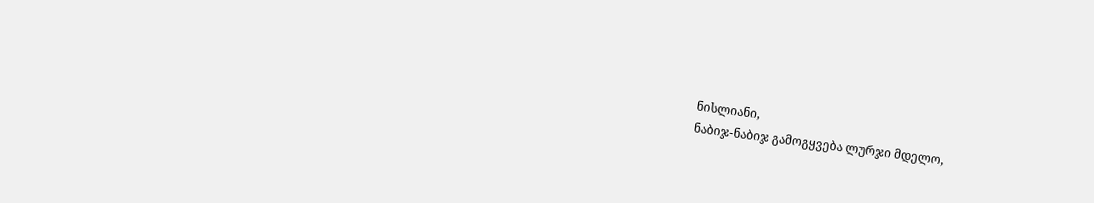ნისლიანი,
ნაბიჯ-ნაბიჯ გამოგყვება ლურჯი მდელო,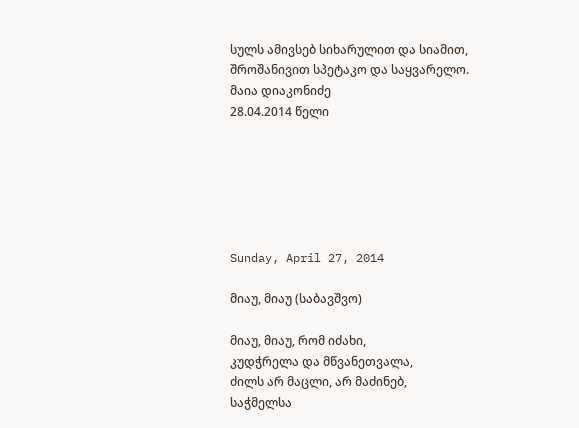სულს ამივსებ სიხარულით და სიამით,
შროშანივით სპეტაკო და საყვარელო.
მაია დიაკონიძე
28.04.2014 წელი






Sunday, April 27, 2014

მიაუ, მიაუ (საბავშვო)

მიაუ, მიაუ, რომ იძახი,
კუდჭრელა და მწვანეთვალა,
ძილს არ მაცლი, არ მაძინებ,
საჭმელსა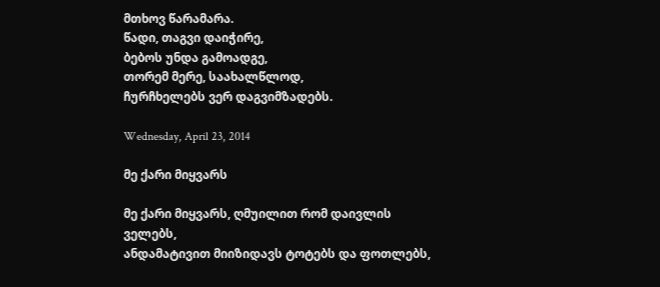მთხოვ წარამარა.
წადი, თაგვი დაიჭირე,
ბებოს უნდა გამოადგე,
თორემ მერე, საახალწლოდ,
ჩურჩხელებს ვერ დაგვიმზადებს.

Wednesday, April 23, 2014

მე ქარი მიყვარს

მე ქარი მიყვარს, ღმუილით რომ დაივლის ველებს,
ანდამატივით მიიზიდავს ტოტებს და ფოთლებს,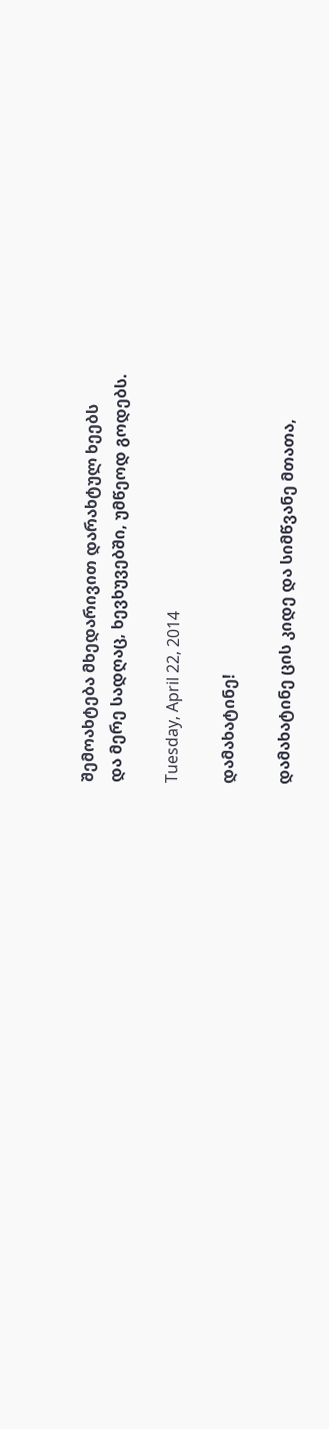შემოახტება მხედარივით დარახტულ ხეებს
და მერე სადღაც, ხევხუვებში, უმწეოდ გოდებს.

Tuesday, April 22, 2014

დამახატინე!

დამახატინე ცის კიდე და სიმწვანე მთათა,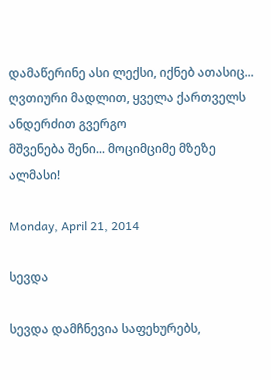დამაწერინე ასი ლექსი, იქნებ ათასიც...
ღვთიური მადლით, ყველა ქართველს ანდერძით გვერგო
მშვენება შენი... მოციმციმე მზეზე ალმასი!

Monday, April 21, 2014

სევდა

სევდა დამჩნევია საფეხურებს,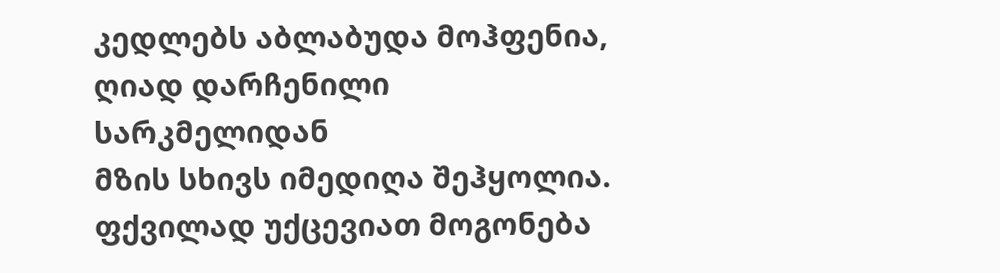კედლებს აბლაბუდა მოჰფენია,
ღიად დარჩენილი სარკმელიდან
მზის სხივს იმედიღა შეჰყოლია.
ფქვილად უქცევიათ მოგონება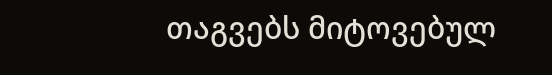თაგვებს მიტოვებულ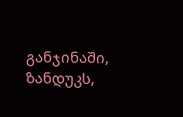განჯინაში,
ზანდუკს,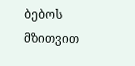ბებოს მზითვით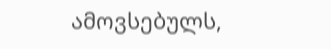ამოვსებულს,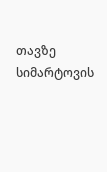თავზე სიმარტოვის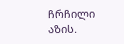ჩრჩილი აზის.